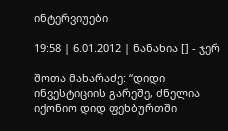ინტერვიუები

19:58 | 6.01.2012 | ნანახია [] - ჯერ

შოთა მახარაძე: “დიდი ინვესტიციის გარეშე, ძნელია იქონიო დიდ ფეხბურთში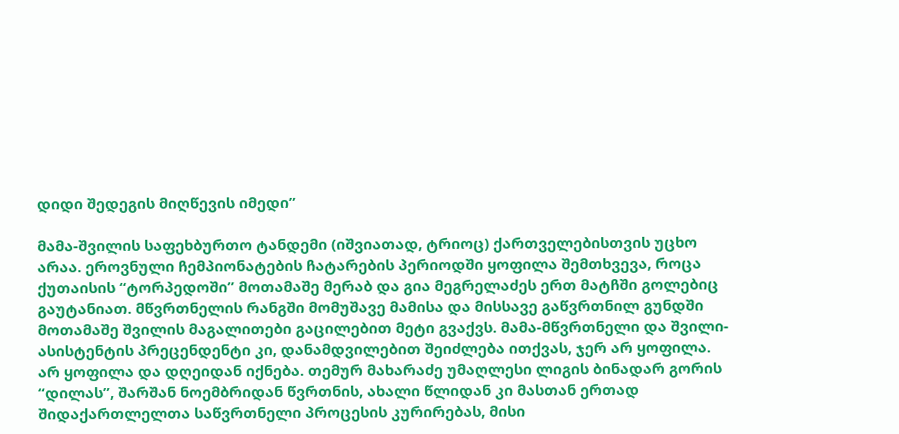დიდი შედეგის მიღწევის იმედი”

მამა-შვილის საფეხბურთო ტანდემი (იშვიათად, ტრიოც) ქართველებისთვის უცხო არაა. ეროვნული ჩემპიონატების ჩატარების პერიოდში ყოფილა შემთხვევა, როცა ქუთაისის “ტორპედოში” მოთამაშე მერაბ და გია მეგრელაძეს ერთ მატჩში გოლებიც გაუტანიათ. მწვრთნელის რანგში მომუშავე მამისა და მისსავე გაწვრთნილ გუნდში მოთამაშე შვილის მაგალითები გაცილებით მეტი გვაქვს. მამა-მწვრთნელი და შვილი-ასისტენტის პრეცენდენტი კი, დანამდვილებით შეიძლება ითქვას, ჯერ არ ყოფილა.
არ ყოფილა და დღეიდან იქნება. თემურ მახარაძე უმაღლესი ლიგის ბინადარ გორის “დილას”, შარშან ნოემბრიდან წვრთნის, ახალი წლიდან კი მასთან ერთად შიდაქართლელთა საწვრთნელი პროცესის კურირებას, მისი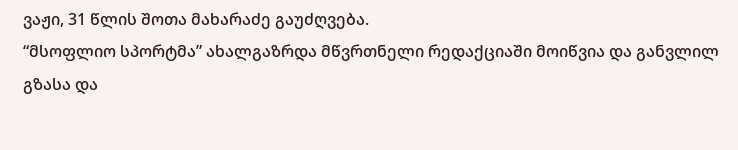ვაჟი, 31 წლის შოთა მახარაძე გაუძღვება.
“მსოფლიო სპორტმა” ახალგაზრდა მწვრთნელი რედაქციაში მოიწვია და განვლილ გზასა და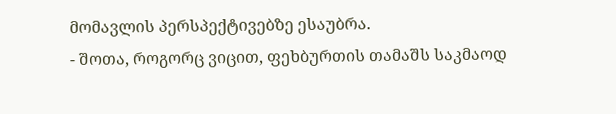მომავლის პერსპექტივებზე ესაუბრა.
- შოთა, როგორც ვიცით, ფეხბურთის თამაშს საკმაოდ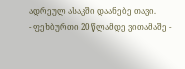ადრეულ ასაკში დაანებე თავი.
- ფეხბურთი 20 წლამდე ვითამაშე -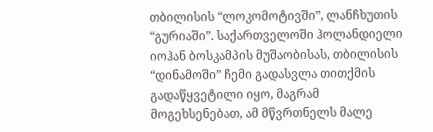თბილისის “ლოკომოტივში”, ლანჩხუთის “გურიაში”. საქართველოში ჰოლანდიელი იოჰან ბოსკამპის მუშაობისას, თბილისის “დინამოში” ჩემი გადასვლა თითქმის გადაწყვეტილი იყო, მაგრამ მოგეხსენებათ, ამ მწვრთნელს მალე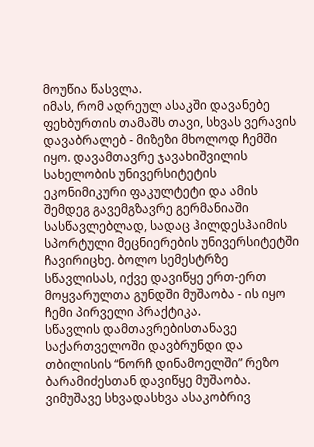მოუწია წასვლა.
იმას, რომ ადრეულ ასაკში დავანებე ფეხბურთის თამაშს თავი, სხვას ვერავის დავაბრალებ - მიზეზი მხოლოდ ჩემში იყო. დავამთავრე ჯავახიშვილის სახელობის უნივერსიტეტის ეკონიმიკური ფაკულტეტი და ამის შემდეგ გავემგზავრე გერმანიაში სასწავლებლად, სადაც ჰილდესჰაიმის სპორტული მეცნიერების უნივერსიტეტში ჩავირიცხე. ბოლო სემესტრზე სწავლისას, იქვე დავიწყე ერთ-ერთ მოყვარულთა გუნდში მუშაობა - ის იყო ჩემი პირველი პრაქტიკა.
სწავლის დამთავრებისთანავე საქართველოში დავბრუნდი და თბილისის “ნორჩ დინამოელში” რეზო ბარამიძესთან დავიწყე მუშაობა. ვიმუშავე სხვადასხვა ასაკობრივ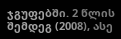ჯგუფებში. 2 წლის შემდეგ (2008), ასე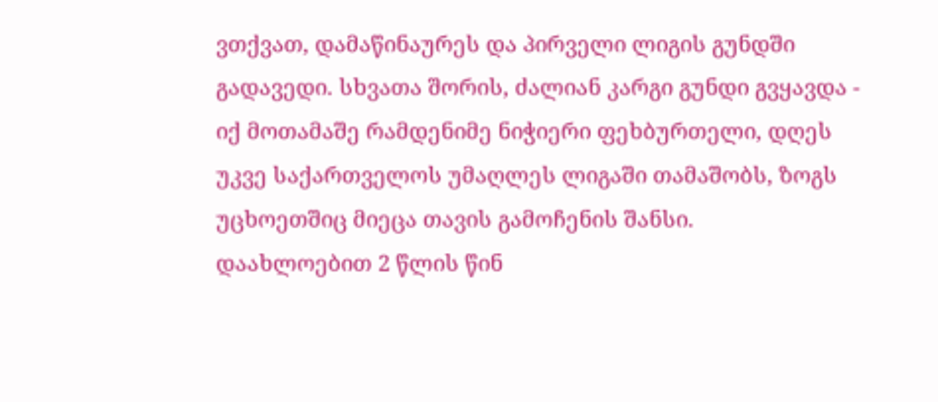ვთქვათ, დამაწინაურეს და პირველი ლიგის გუნდში გადავედი. სხვათა შორის, ძალიან კარგი გუნდი გვყავდა - იქ მოთამაშე რამდენიმე ნიჭიერი ფეხბურთელი, დღეს უკვე საქართველოს უმაღლეს ლიგაში თამაშობს, ზოგს უცხოეთშიც მიეცა თავის გამოჩენის შანსი.
დაახლოებით 2 წლის წინ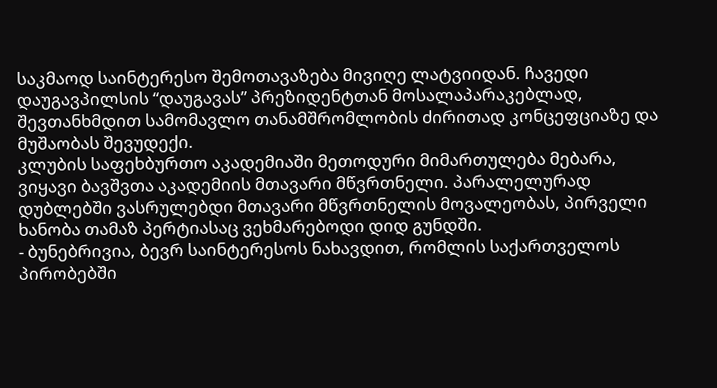საკმაოდ საინტერესო შემოთავაზება მივიღე ლატვიიდან. ჩავედი დაუგავპილსის “დაუგავას” პრეზიდენტთან მოსალაპარაკებლად, შევთანხმდით სამომავლო თანამშრომლობის ძირითად კონცეფციაზე და მუშაობას შევუდექი.
კლუბის საფეხბურთო აკადემიაში მეთოდური მიმართულება მებარა, ვიყავი ბავშვთა აკადემიის მთავარი მწვრთნელი. პარალელურად დუბლებში ვასრულებდი მთავარი მწვრთნელის მოვალეობას, პირველი ხანობა თამაზ პერტიასაც ვეხმარებოდი დიდ გუნდში.
- ბუნებრივია, ბევრ საინტერესოს ნახავდით, რომლის საქართველოს პირობებში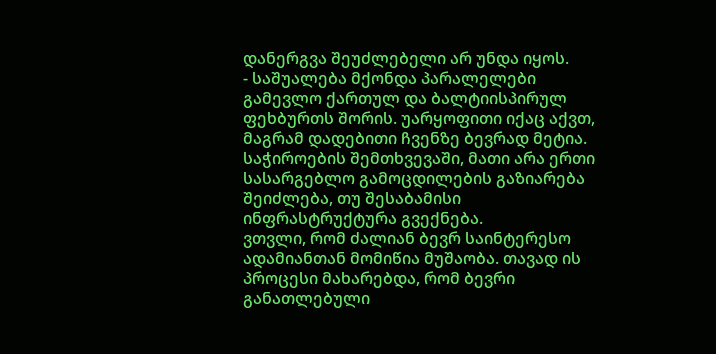დანერგვა შეუძლებელი არ უნდა იყოს.
- საშუალება მქონდა პარალელები გამევლო ქართულ და ბალტიისპირულ ფეხბურთს შორის. უარყოფითი იქაც აქვთ, მაგრამ დადებითი ჩვენზე ბევრად მეტია. საჭიროების შემთხვევაში, მათი არა ერთი სასარგებლო გამოცდილების გაზიარება შეიძლება, თუ შესაბამისი ინფრასტრუქტურა გვექნება.
ვთვლი, რომ ძალიან ბევრ საინტერესო ადამიანთან მომიწია მუშაობა. თავად ის პროცესი მახარებდა, რომ ბევრი განათლებული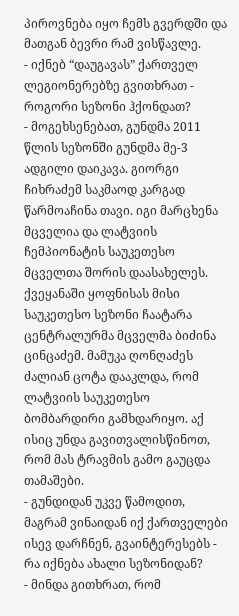პიროვნება იყო ჩემს გვერდში და მათგან ბევრი რამ ვისწავლე.
- იქნებ “დაუგავას” ქართველ ლეგიონერებზე გვითხრათ - როგორი სეზონი ჰქონდათ?
- მოგეხსენებათ, გუნდმა 2011 წლის სეზონში გუნდმა მე-3 ადგილი დაიკავა. გიორგი ჩიხრაძემ საკმაოდ კარგად წარმოაჩინა თავი. იგი მარცხენა მცველია და ლატვიის ჩემპიონატის საუკეთესო მცველთა შორის დაასახელეს. ქვეყანაში ყოფნისას მისი საუკეთესო სეზონი ჩაატარა ცენტრალურმა მცველმა ბიძინა ცინცაძემ. მამუკა ღონღაძეს ძალიან ცოტა დააკლდა, რომ ლატვიის საუკეთესო ბომბარდირი გამხდარიყო. აქ ისიც უნდა გავითვალისწინოთ, რომ მას ტრავმის გამო გაუცდა თამაშები.
- გუნდიდან უკვე წამოდით, მაგრამ ვინაიდან იქ ქართველები ისევ დარჩნენ, გვაინტერესებს - რა იქნება ახალი სეზონიდან?
- მინდა გითხრათ, რომ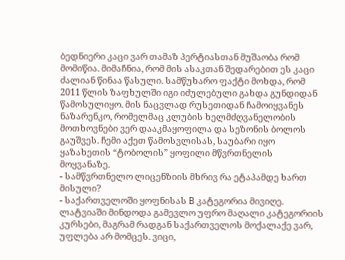ბედნიერი კაცი ვარ თამაზ პერტიასთან მუშაობა რომ მომიწია. მიმაჩნია, რომ მის ასაკთან შედარებით ეს კაცი ძალიან წინაა წასული. სამწუხარო ფაქტი მოხდა, რომ 2011 წლის ზაფხულში იგი იძულებული გახდა გუნდიდან წამოსულიყო. მის ნაცვლად რუსეთიდან ჩამოიყვანეს ნაზარენკო, რომელმაც კლუბის ხელმძღვანელობის მოთხოვნები ვერ დააკმაყოფილა და სეზონის ბოლოს გაუშვეს. ჩემი აქეთ წამოსვლისას, საუბარი იყო ყაზახეთის “ტობოლის” ყოფილი მწვრთნელის მოყვანაზე.
- სამწვრთნელო ლიცენზიის მხრივ რა ეტაპამდე ხართ მისული?
- საქართველოში ყოფნისას B კატეგორია მივიღე. ლატვიაში მინდოდა გამევლო უფრო მაღალი კატეგორიის კურსები, მაგრამ რადგან საქართველოს მოქალაქე ვარ, უფლება არ მომცეს. ვიცი,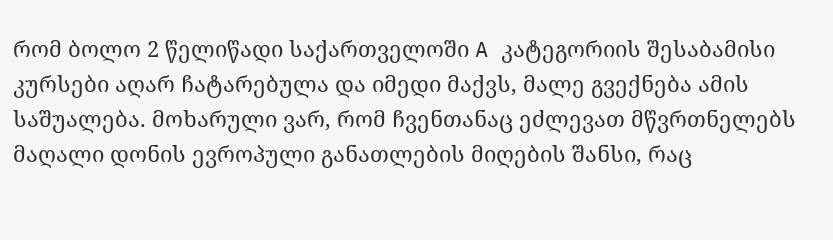რომ ბოლო 2 წელიწადი საქართველოში A კატეგორიის შესაბამისი კურსები აღარ ჩატარებულა და იმედი მაქვს, მალე გვექნება ამის საშუალება. მოხარული ვარ, რომ ჩვენთანაც ეძლევათ მწვრთნელებს მაღალი დონის ევროპული განათლების მიღების შანსი, რაც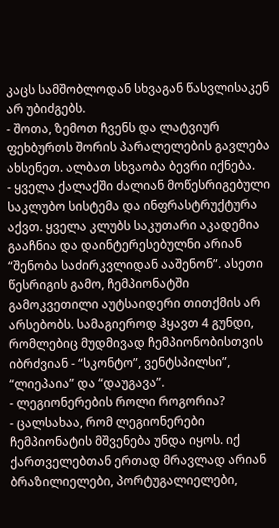კაცს სამშობლოდან სხვაგან წასვლისაკენ არ უბიძგებს.
- შოთა, ზემოთ ჩვენს და ლატვიურ ფეხბურთს შორის პარალელების გავლება ახსენეთ. ალბათ სხვაობა ბევრი იქნება.
- ყველა ქალაქში ძალიან მოწესრიგებული საკლუბო სისტემა და ინფრასტრუქტურა აქვთ. ყველა კლუბს საკუთარი აკადემია გააჩნია და დაინტერესებულნი არიან “შენობა საძირკვლიდან ააშენონ”. ასეთი წესრიგის გამო, ჩემპიონატში გამოკვეთილი აუტსაიდერი თითქმის არ არსებობს. სამაგიეროდ ჰყავთ 4 გუნდი, რომლებიც მუდმივად ჩემპიონობისთვის იბრძვიან - “სკონტო”, ვენტსპილსი”, “ლიეპაია” და “დაუგავა”.
- ლეგიონერების როლი როგორია?
- ცალსახაა, რომ ლეგიონერები ჩემპიონატის მშვენება უნდა იყოს. იქ ქართველებთან ერთად მრავლად არიან ბრაზილიელები, პორტუგალიელები,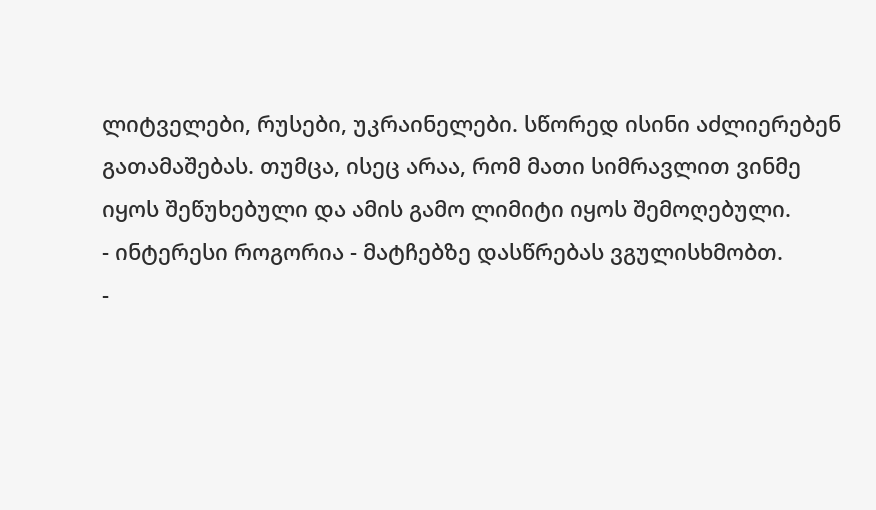ლიტველები, რუსები, უკრაინელები. სწორედ ისინი აძლიერებენ გათამაშებას. თუმცა, ისეც არაა, რომ მათი სიმრავლით ვინმე იყოს შეწუხებული და ამის გამო ლიმიტი იყოს შემოღებული.
- ინტერესი როგორია - მატჩებზე დასწრებას ვგულისხმობთ.
-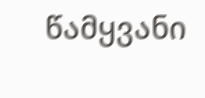წამყვანი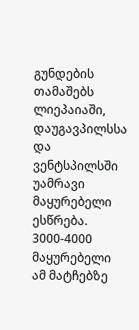გუნდების თამაშებს ლიეპაიაში, დაუგავპილსსა და ვენტსპილსში უამრავი მაყურებელი ესწრება. 3000-4000 მაყურებელი ამ მატჩებზე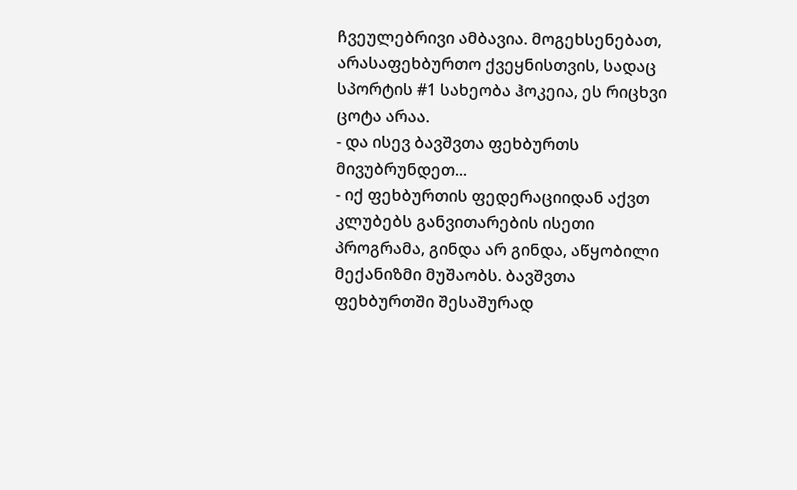ჩვეულებრივი ამბავია. მოგეხსენებათ, არასაფეხბურთო ქვეყნისთვის, სადაც სპორტის #1 სახეობა ჰოკეია, ეს რიცხვი ცოტა არაა.
- და ისევ ბავშვთა ფეხბურთს მივუბრუნდეთ...
- იქ ფეხბურთის ფედერაციიდან აქვთ კლუბებს განვითარების ისეთი პროგრამა, გინდა არ გინდა, აწყობილი მექანიზმი მუშაობს. ბავშვთა ფეხბურთში შესაშურად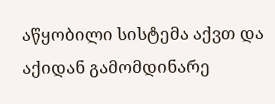აწყობილი სისტემა აქვთ და აქიდან გამომდინარე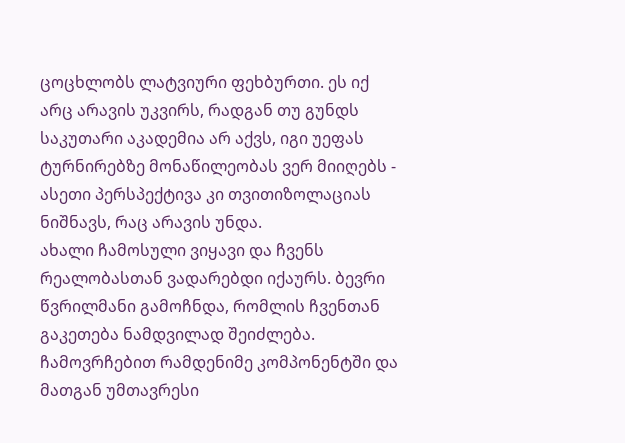ცოცხლობს ლატვიური ფეხბურთი. ეს იქ არც არავის უკვირს, რადგან თუ გუნდს საკუთარი აკადემია არ აქვს, იგი უეფას ტურნირებზე მონაწილეობას ვერ მიიღებს - ასეთი პერსპექტივა კი თვითიზოლაციას ნიშნავს, რაც არავის უნდა.
ახალი ჩამოსული ვიყავი და ჩვენს რეალობასთან ვადარებდი იქაურს. ბევრი წვრილმანი გამოჩნდა, რომლის ჩვენთან გაკეთება ნამდვილად შეიძლება. ჩამოვრჩებით რამდენიმე კომპონენტში და მათგან უმთავრესი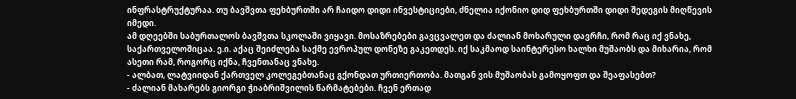ინფრასტრუქტურაა. თუ ბავშვთა ფეხბურთში არ ჩაიდო დიდი ინვესტიციები, ძნელია იქონიო დიდ ფეხბურთში დიდი შედეგის მიღწევის იმედი.
ამ დღეებში საბურთალოს ბავშვთა სკოლაში ვიყავი. მოსაზრებები გავცვალეთ და ძალიან მოხარული დავრჩი, რომ რაც იქ ვნახე, საქართველოშიცაა. ე.ი. აქაც შეიძლება საქმე ევროპულ დონეზე გაკეთდეს. იქ საკმაოდ საინტერესო ხალხი მუშაობს და მიხარია, რომ ასეთი რამ, როგორც იქნა, ჩვენთანაც ვნახე.
- ალბათ, ლატვიიდან ქართველ კოლეგებთანაც გქონდათ ურთიერთობა. მათგან ვის მუშაობას გამოყოფთ და შეაფასებთ?
- ძალიან მახარებს გიორგი ჭიაბრიშვილის წარმატებები. ჩვენ ერთად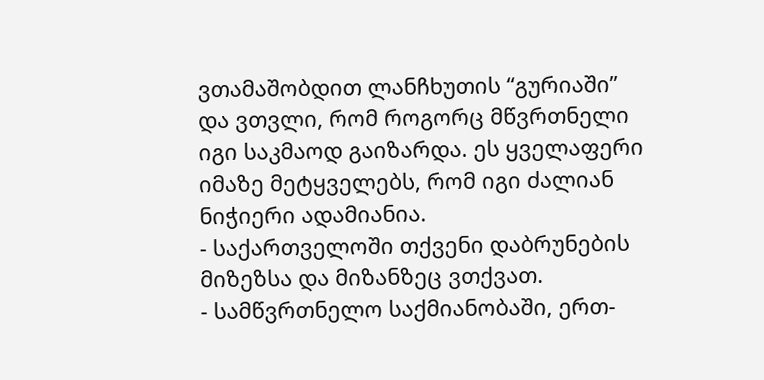ვთამაშობდით ლანჩხუთის “გურიაში” და ვთვლი, რომ როგორც მწვრთნელი იგი საკმაოდ გაიზარდა. ეს ყველაფერი იმაზე მეტყველებს, რომ იგი ძალიან ნიჭიერი ადამიანია.
- საქართველოში თქვენი დაბრუნების მიზეზსა და მიზანზეც ვთქვათ.
- სამწვრთნელო საქმიანობაში, ერთ-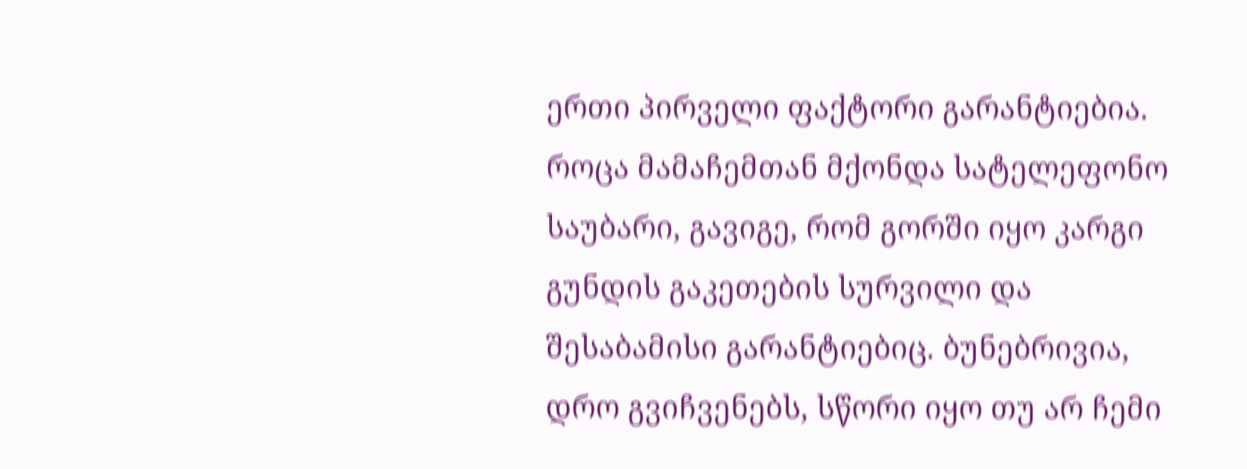ერთი პირველი ფაქტორი გარანტიებია. როცა მამაჩემთან მქონდა სატელეფონო საუბარი, გავიგე, რომ გორში იყო კარგი გუნდის გაკეთების სურვილი და შესაბამისი გარანტიებიც. ბუნებრივია, დრო გვიჩვენებს, სწორი იყო თუ არ ჩემი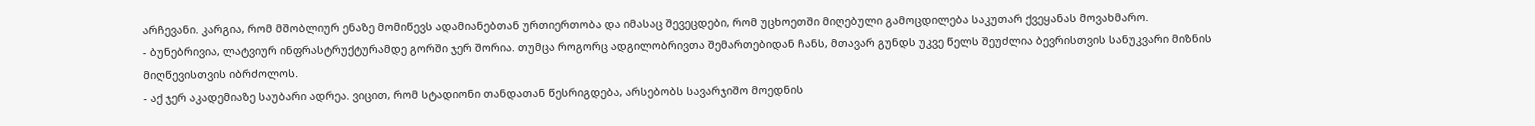არჩევანი. კარგია, რომ მშობლიურ ენაზე მომიწევს ადამიანებთან ურთიერთობა და იმასაც შევეცდები, რომ უცხოეთში მიღებული გამოცდილება საკუთარ ქვეყანას მოვახმარო.
- ბუნებრივია, ლატვიურ ინფრასტრუქტურამდე გორში ჯერ შორია. თუმცა როგორც ადგილობრივთა შემართებიდან ჩანს, მთავარ გუნდს უკვე წელს შეუძლია ბევრისთვის სანუკვარი მიზნის მიღწევისთვის იბრძოლოს.
- აქ ჯერ აკადემიაზე საუბარი ადრეა. ვიცით, რომ სტადიონი თანდათან წესრიგდება, არსებობს სავარჯიშო მოედნის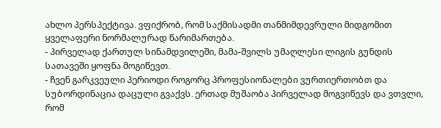ახლო პერსპექტივა. ვფიქრობ, რომ საქმისადმი თანმიმდევრული მიდგომით ყველაფერი ნორმალურად წარიმართება.
- პირველად ქართულ სინამდვილეში, მამა-შვილს უმაღლესი ლიგის გუნდის სათავეში ყოფნა მოგიწევთ.
- ჩვენ გარკვეული პერიოდი როგორც პროფესიონალები ვურთიერთობთ და სუბორდინაცია დაცული გვაქვს. ერთად მუშაობა პირველად მოგვიწევს და ვთვლი, რომ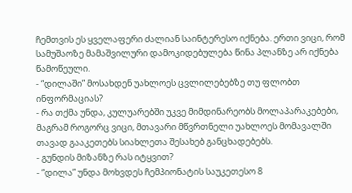ჩემთვის ეს ყველაფერი ძალიან საინტერესო იქნება. ერთი ვიცი, რომ სამუშაოზე მამაშვილური დამოკიდებულება წინა პლანზე არ იქნება წამოწეული.
- “დილაში” მოსახდენ უახლოეს ცვლილებებზე თუ ფლობთ ინფორმაციას?
- რა თქმა უნდა, კულუარებში უკვე მიმდინარეობს მოლაპარაკებები, მაგრამ როგორც ვიცი, მთავარი მწვრთნელი უახლოეს მომავალში თავად გააკეთებს სიახლეთა შესახებ განცხადებებს.
- გუნდის მიზანზე რას იტყვით?
- “დილა” უნდა მოხვდეს ჩემპიონატის საუკეთესო 8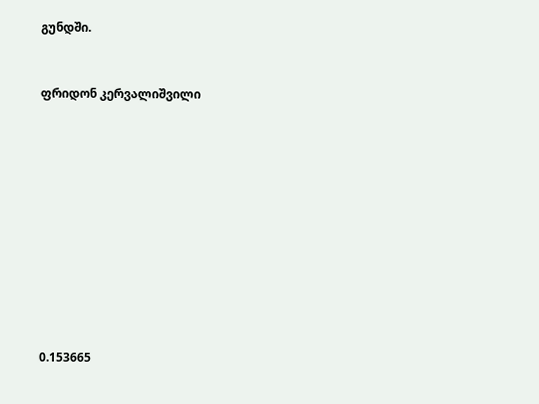გუნდში.


ფრიდონ კერვალიშვილი











0.153665